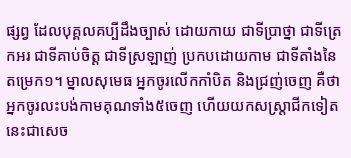ផ្សព្វ ដែលបុគ្គលគប្បីដឹងច្បាស់ ដោយកាយ ជាទីប្រាថ្នា ជាទីត្រេកអរ ជាទីគាប់ចិត្ត ជាទីស្រឡាញ់ ប្រកបដោយកាម ជាទីតាំងនៃតម្រេក១។ ម្នាលសុមេធ អ្នកចូរលើកកាំបិត និងជ្រញ់ចេញ គឺថា អ្នកចូរលះបង់កាមគុណទាំង៥ចេញ ហើយយកសស្ត្រាជីកទៀត នេះជាសេច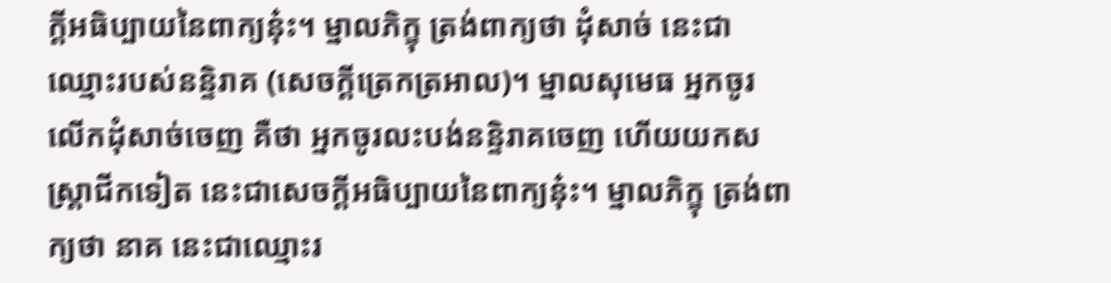ក្តីអធិប្បាយនៃពាក្យនុ៎ះ។ ម្នាលភិក្ខុ ត្រង់ពាក្យថា ដុំសាច់ នេះជាឈ្មោះរបស់នន្ទិរាគ (សេចក្តីត្រេកត្រអាល)។ ម្នាលសុមេធ អ្នកចូរលើកដុំសាច់ចេញ គឺថា អ្នកចូរលះបង់នន្ទិរាគចេញ ហើយយកសស្ត្រាជីកទៀត នេះជាសេចក្តីអធិប្បាយនៃពាក្យនុ៎ះ។ ម្នាលភិក្ខុ ត្រង់ពាក្យថា នាគ នេះជាឈ្មោះរ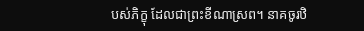បស់ភិក្ខុ ដែលជាព្រះខីណាស្រព។ នាគចូរឋិ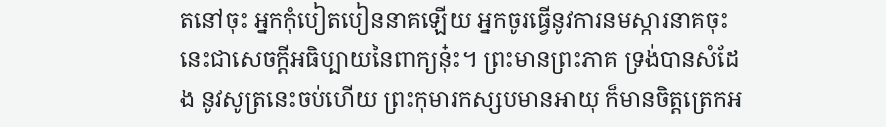តនៅចុះ អ្នកកុំបៀតបៀននាគឡើយ អ្នកចូរធ្វើនូវការនមស្ការនាគចុះ នេះជាសេចក្តីអធិប្បាយនៃពាក្យនុ៎ះ។ ព្រះមានព្រះភាគ ទ្រង់បានសំដែង នូវសូត្រនេះចប់ហើយ ព្រះកុមារកស្សបមានអាយុ ក៏មានចិត្តត្រេកអ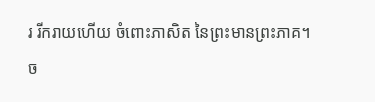រ រីករាយហើយ ចំពោះភាសិត នៃព្រះមានព្រះភាគ។
ច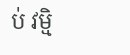ប់ វម្មិ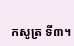កសូត្រ ទី៣។